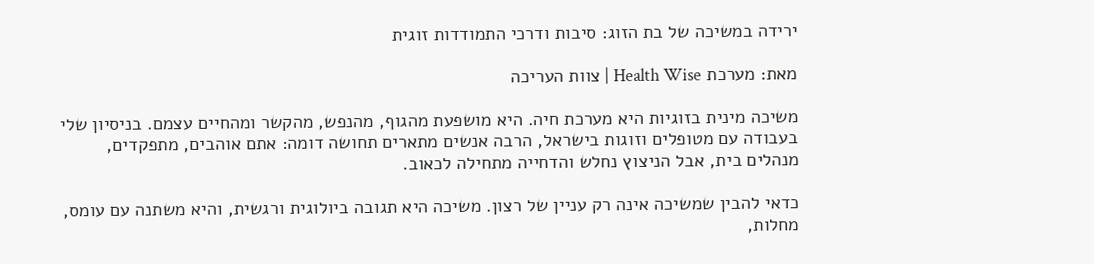ירידה במשיכה של בת הזוג: סיבות ודרכי התמודדות זוגית

מאת: מערכת Health Wise | צוות העריכה

משיכה מינית בזוגיות היא מערכת חיה. היא מושפעת מהגוף, מהנפש, מהקשר ומהחיים עצמם. בניסיון שלי בעבודה עם מטופלים וזוגות בישראל, הרבה אנשים מתארים תחושה דומה: אתם אוהבים, מתפקדים, מנהלים בית, אבל הניצוץ נחלש והדחייה מתחילה לכאוב.

כדאי להבין שמשיכה אינה רק עניין של רצון. משיכה היא תגובה ביולוגית ורגשית, והיא משתנה עם עומס, מחלות,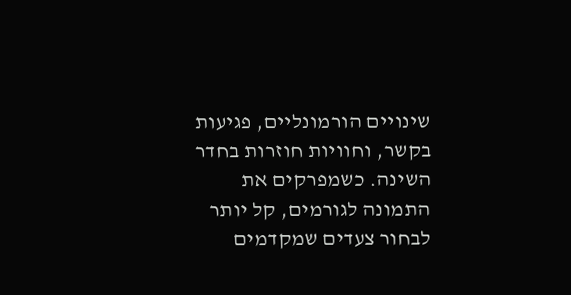שינויים הורמונליים, פגיעות בקשר, וחוויות חוזרות בחדר השינה. כשמפרקים את התמונה לגורמים, קל יותר לבחור צעדים שמקדמים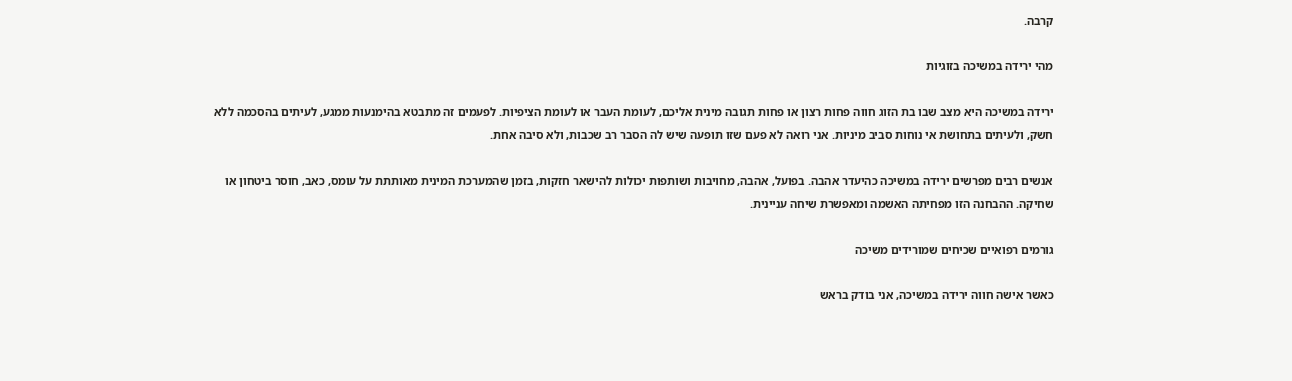קרבה.

מהי ירידה במשיכה בזוגיות

ירידה במשיכה היא מצב שבו בת הזוג חווה פחות רצון או פחות תגובה מינית אליכם, לעומת העבר או לעומת הציפיות. לפעמים זה מתבטא בהימנעות ממגע, לעיתים בהסכמה ללא חשק, ולעיתים בתחושת אי נוחות סביב מיניות. אני רואה לא פעם שזו תופעה שיש לה הסבר רב שכבות, ולא סיבה אחת.

אנשים רבים מפרשים ירידה במשיכה כהיעדר אהבה. בפועל, אהבה, מחויבות ושותפות יכולות להישאר חזקות, בזמן שהמערכת המינית מאותתת על עומס, כאב, חוסר ביטחון או שחיקה. ההבחנה הזו מפחיתה האשמה ומאפשרת שיחה עניינית.

גורמים רפואיים שכיחים שמורידים משיכה

כאשר אישה חווה ירידה במשיכה, אני בודק בראש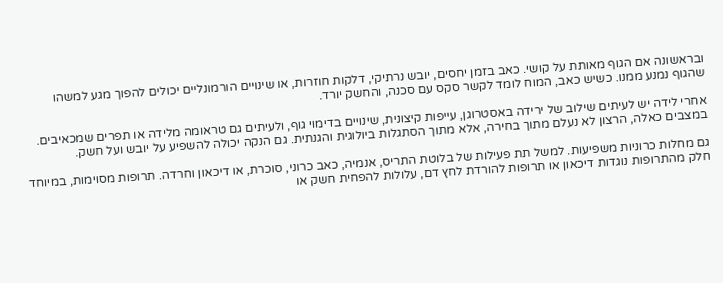ובראשונה אם הגוף מאותת על קושי. כאב בזמן יחסים, יובש נרתיקי, דלקות חוזרות, או שינויים הורמונליים יכולים להפוך מגע למשהו שהגוף נמנע ממנו. כשיש כאב, המוח לומד לקשר סקס עם סכנה, והחשק יורד.

אחרי לידה יש לעיתים שילוב של ירידה באסטרוגן, עייפות קיצונית, שינויים בדימוי גוף, ולעיתים גם טראומה מלידה או תפרים שמכאיבים. במצבים כאלה, הרצון לא נעלם מתוך בחירה, אלא מתוך הסתגלות ביולוגית והגנתית. גם הנקה יכולה להשפיע על יובש ועל חשק.

גם מחלות כרוניות משפיעות. למשל תת פעילות של בלוטת התריס, אנמיה, כאב כרוני, סוכרת, או דיכאון וחרדה. תרופות מסוימות, במיוחד חלק מהתרופות נוגדות דיכאון או תרופות להורדת לחץ דם, עלולות להפחית חשק או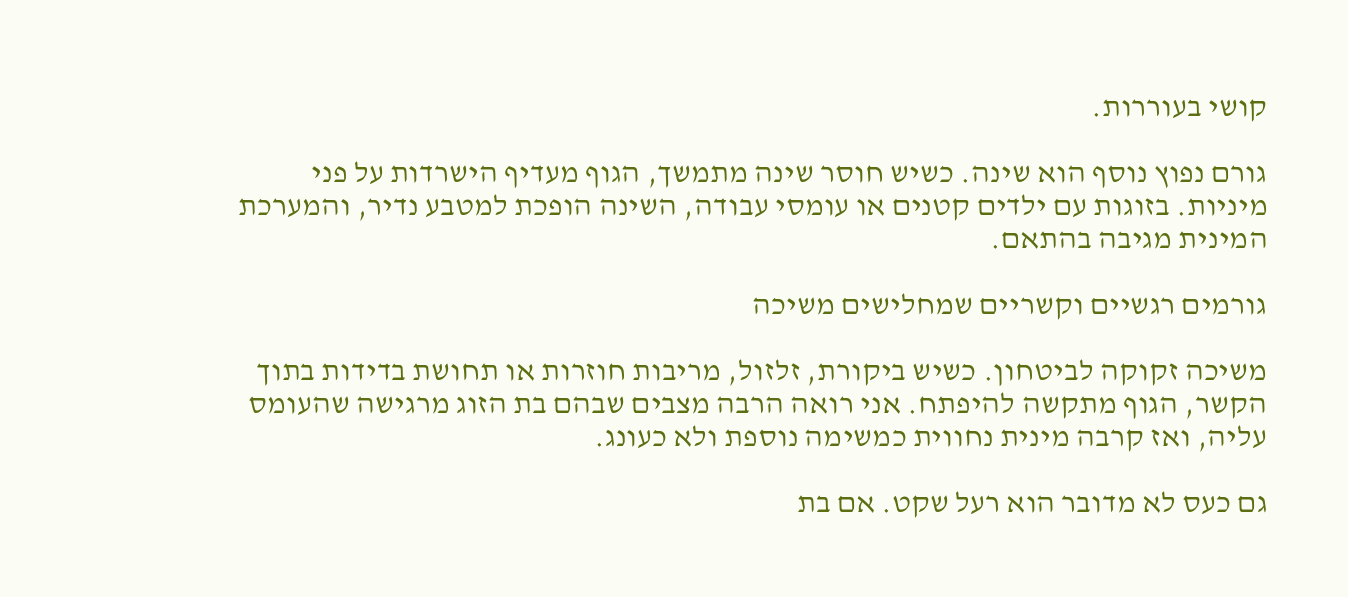קושי בעוררות.

גורם נפוץ נוסף הוא שינה. כשיש חוסר שינה מתמשך, הגוף מעדיף הישרדות על פני מיניות. בזוגות עם ילדים קטנים או עומסי עבודה, השינה הופכת למטבע נדיר, והמערכת המינית מגיבה בהתאם.

גורמים רגשיים וקשריים שמחלישים משיכה

משיכה זקוקה לביטחון. כשיש ביקורת, זלזול, מריבות חוזרות או תחושת בדידות בתוך הקשר, הגוף מתקשה להיפתח. אני רואה הרבה מצבים שבהם בת הזוג מרגישה שהעומס עליה, ואז קרבה מינית נחווית כמשימה נוספת ולא כעונג.

גם כעס לא מדובר הוא רעל שקט. אם בת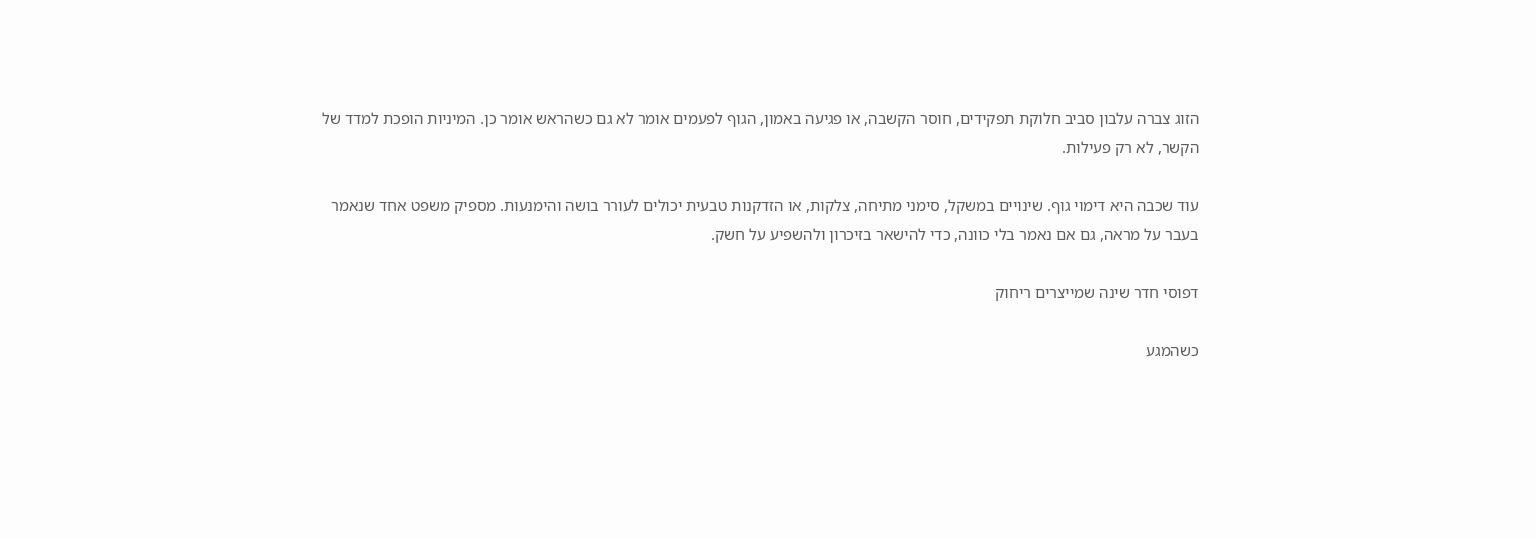הזוג צברה עלבון סביב חלוקת תפקידים, חוסר הקשבה, או פגיעה באמון, הגוף לפעמים אומר לא גם כשהראש אומר כן. המיניות הופכת למדד של הקשר, לא רק פעילות.

עוד שכבה היא דימוי גוף. שינויים במשקל, סימני מתיחה, צלקות, או הזדקנות טבעית יכולים לעורר בושה והימנעות. מספיק משפט אחד שנאמר בעבר על מראה, גם אם נאמר בלי כוונה, כדי להישאר בזיכרון ולהשפיע על חשק.

דפוסי חדר שינה שמייצרים ריחוק

כשהמגע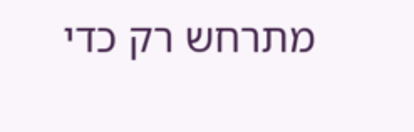מתרחש רק כדי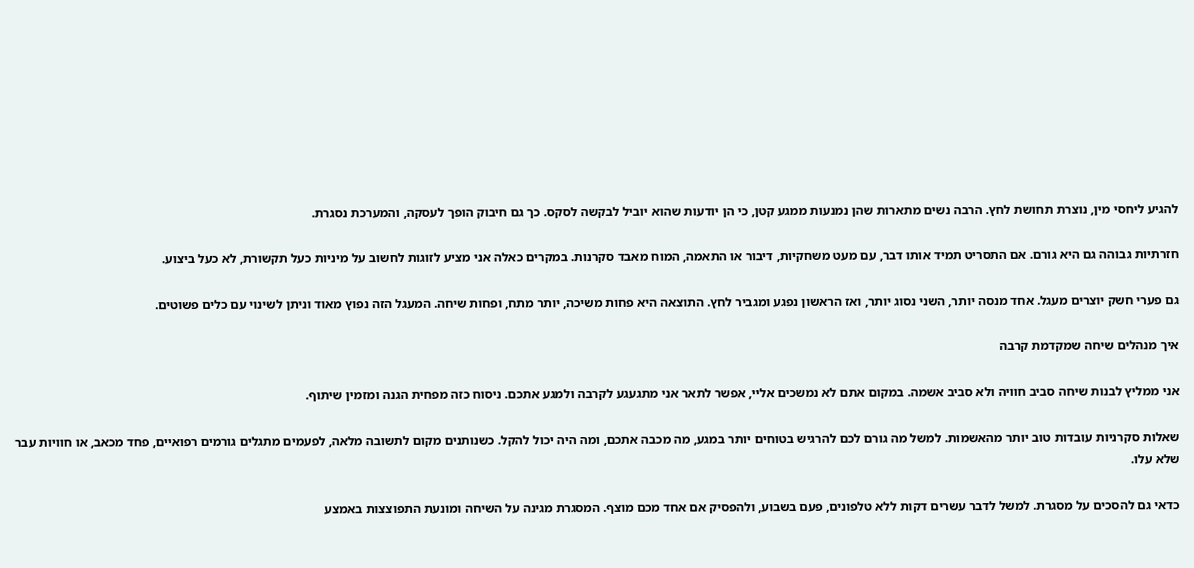להגיע ליחסי מין, נוצרת תחושת לחץ. הרבה נשים מתארות שהן נמנעות ממגע קטן, כי הן יודעות שהוא יוביל לבקשה לסקס. כך גם חיבוק הופך לעסקה, והמערכת נסגרת.

חזרתיות גבוהה גם היא גורם. אם התסריט תמיד אותו דבר, עם מעט משחקיות, דיבור או התאמה, המוח מאבד סקרנות. במקרים כאלה אני מציע לזוגות לחשוב על מיניות כעל תקשורת, לא כעל ביצוע.

גם פערי חשק יוצרים מעגל. אחד מנסה יותר, השני נסוג יותר, ואז הראשון נפגע ומגביר לחץ. התוצאה היא פחות משיכה, יותר מתח, ופחות שיחה. המעגל הזה נפוץ מאוד וניתן לשינוי עם כלים פשוטים.

איך מנהלים שיחה שמקדמת קרבה

אני ממליץ לבנות שיחה סביב חוויה ולא סביב אשמה. במקום אתם לא נמשכים אליי, אפשר לתאר אני מתגעגע לקרבה ולמגע אתכם. ניסוח כזה מפחית הגנה ומזמין שיתוף.

שאלות סקרניות עובדות טוב יותר מהאשמות. למשל מה גורם לכם להרגיש בטוחים יותר במגע, מה מכבה אתכם, ומה היה יכול להקל. כשנותנים מקום לתשובה מלאה, לפעמים מתגלים גורמים רפואיים, פחד מכאב, או חוויות עבר שלא עלו.

כדאי גם להסכים על מסגרת. למשל לדבר עשרים דקות ללא טלפונים, פעם בשבוע, ולהפסיק אם אחד מכם מוצף. המסגרת מגינה על השיחה ומונעת התפוצצות באמצע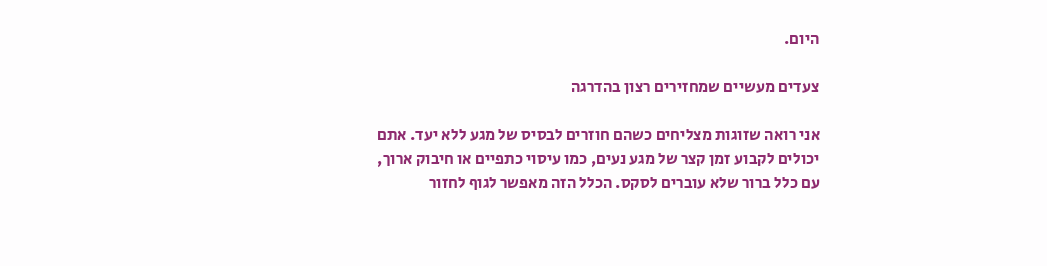היום.

צעדים מעשיים שמחזירים רצון בהדרגה

אני רואה שזוגות מצליחים כשהם חוזרים לבסיס של מגע ללא יעד. אתם יכולים לקבוע זמן קצר של מגע נעים, כמו עיסוי כתפיים או חיבוק ארוך, עם כלל ברור שלא עוברים לסקס. הכלל הזה מאפשר לגוף לחזור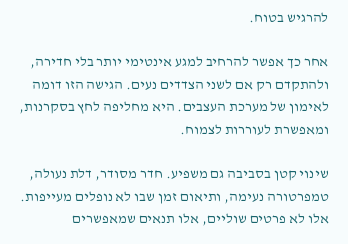להרגיש בטוח.

אחר כך אפשר להרחיב למגע אינטימי יותר בלי חדירה, ולהתקדם רק אם לשני הצדדים נעים. הגישה הזו דומה לאימון של מערכת העצבים. היא מחליפה לחץ בסקרנות, ומאפשרת לעוררות לצמוח.

שינוי קטן בסביבה גם משפיע. חדר מסודר, דלת נעולה, טמפרטורה נעימה, ותיאום זמן שבו לא נופלים מעייפות. אלו לא פרטים שוליים, אלו תנאים שמאפשרים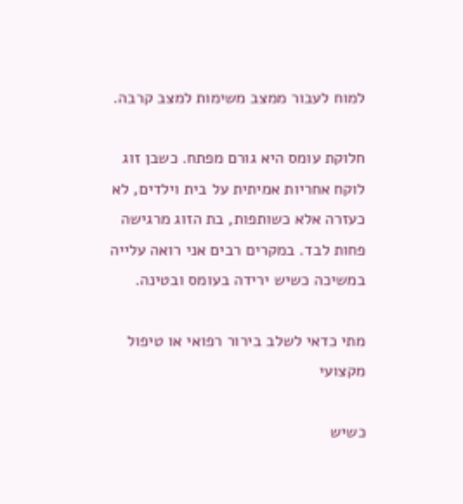למוח לעבור ממצב משימות למצב קרבה.

חלוקת עומס היא גורם מפתח. כשבן זוג לוקח אחריות אמיתית על בית וילדים, לא כעזרה אלא כשותפות, בת הזוג מרגישה פחות לבד. במקרים רבים אני רואה עלייה במשיכה כשיש ירידה בעומס ובטינה.

מתי כדאי לשלב בירור רפואי או טיפול מקצועי

כשיש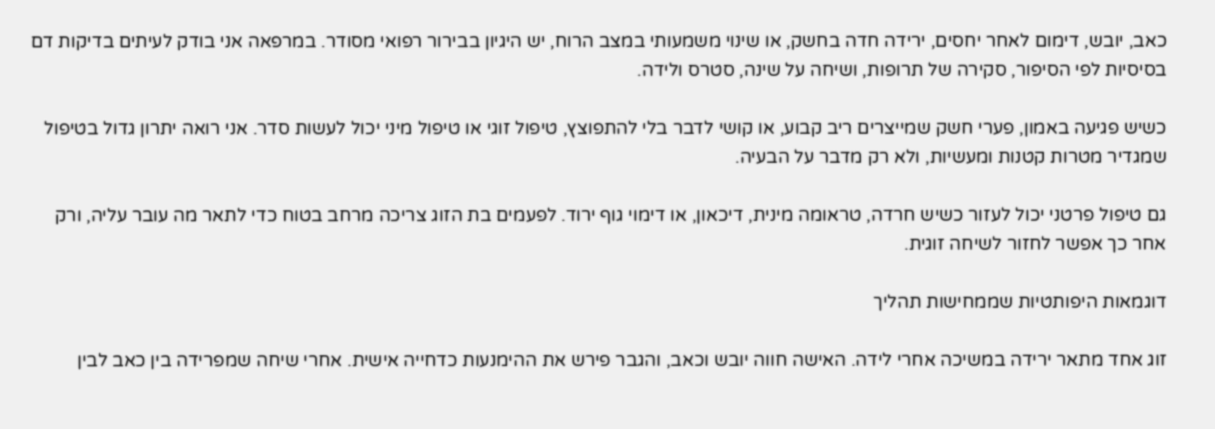כאב, יובש, דימום לאחר יחסים, ירידה חדה בחשק, או שינוי משמעותי במצב הרוח, יש היגיון בבירור רפואי מסודר. במרפאה אני בודק לעיתים בדיקות דם בסיסיות לפי הסיפור, סקירה של תרופות, ושיחה על שינה, סטרס ולידה.

כשיש פגיעה באמון, פערי חשק שמייצרים ריב קבוע, או קושי לדבר בלי להתפוצץ, טיפול זוגי או טיפול מיני יכול לעשות סדר. אני רואה יתרון גדול בטיפול שמגדיר מטרות קטנות ומעשיות, ולא רק מדבר על הבעיה.

גם טיפול פרטני יכול לעזור כשיש חרדה, טראומה מינית, דיכאון, או דימוי גוף ירוד. לפעמים בת הזוג צריכה מרחב בטוח כדי לתאר מה עובר עליה, ורק אחר כך אפשר לחזור לשיחה זוגית.

דוגמאות היפותטיות שממחישות תהליך

זוג אחד מתאר ירידה במשיכה אחרי לידה. האישה חווה יובש וכאב, והגבר פירש את ההימנעות כדחייה אישית. אחרי שיחה שמפרידה בין כאב לבין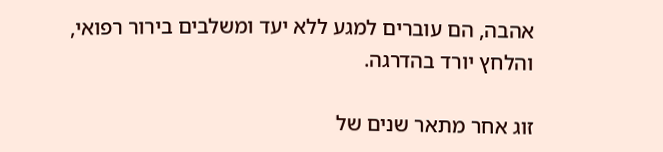אהבה, הם עוברים למגע ללא יעד ומשלבים בירור רפואי, והלחץ יורד בהדרגה.

זוג אחר מתאר שנים של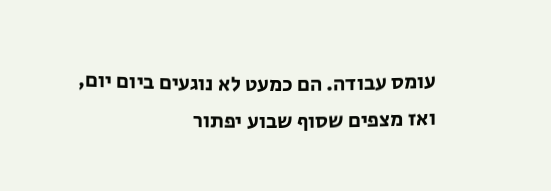עומס עבודה. הם כמעט לא נוגעים ביום יום, ואז מצפים שסוף שבוע יפתור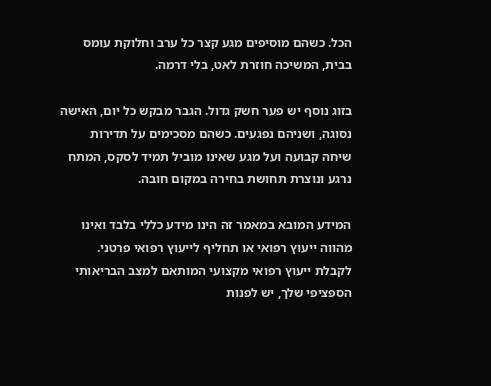הכל. כשהם מוסיפים מגע קצר כל ערב וחלוקת עומס בבית, המשיכה חוזרת לאט, בלי דרמה.

בזוג נוסף יש פער חשק גדול. הגבר מבקש כל יום, האישה נסוגה, ושניהם נפגעים. כשהם מסכימים על תדירות שיחה קבועה ועל מגע שאינו מוביל תמיד לסקס, המתח נרגע ונוצרת תחושת בחירה במקום חובה.

המידע המובא במאמר זה הינו מידע כללי בלבד ואינו מהווה ייעוץ רפואי או תחליף לייעוץ רפואי פרטני. לקבלת ייעוץ רפואי מקצועי המותאם למצב הבריאותי הספציפי שלך, יש לפנות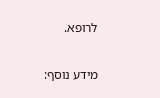לרופא.

מידע נוסף: